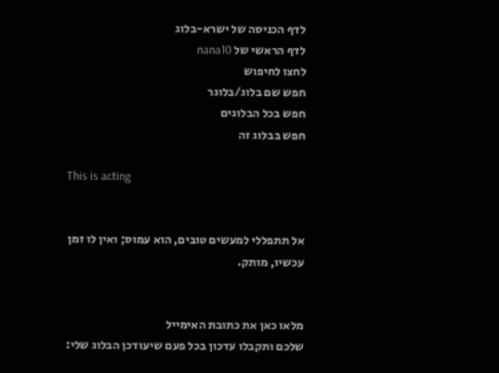לדף הכניסה של ישרא-בלוג
לדף הראשי של nana10
לחצו לחיפוש
חפש שם בלוג/בלוגר
חפש בכל הבלוגים
חפש בבלוג זה

This is acting


אל תתפללי למעשים טובים, הוא עמוס; ואין לו זמן עכשיו, מותק.


מלאו כאן את כתובת האימייל
שלכם ותקבלו עדכון בכל פעם שיעודכן הבלוג שלי: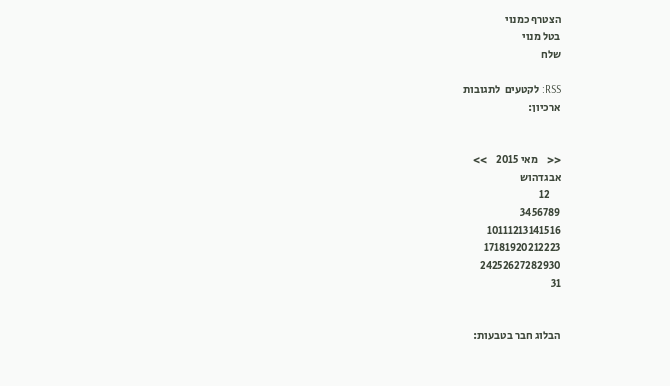הצטרף כמנוי
בטל מנוי
שלח

RSS: לקטעים  לתגובות
ארכיון:


<<    מאי 2015    >>
אבגדהוש
     12
3456789
10111213141516
17181920212223
24252627282930
31


הבלוג חבר בטבעות: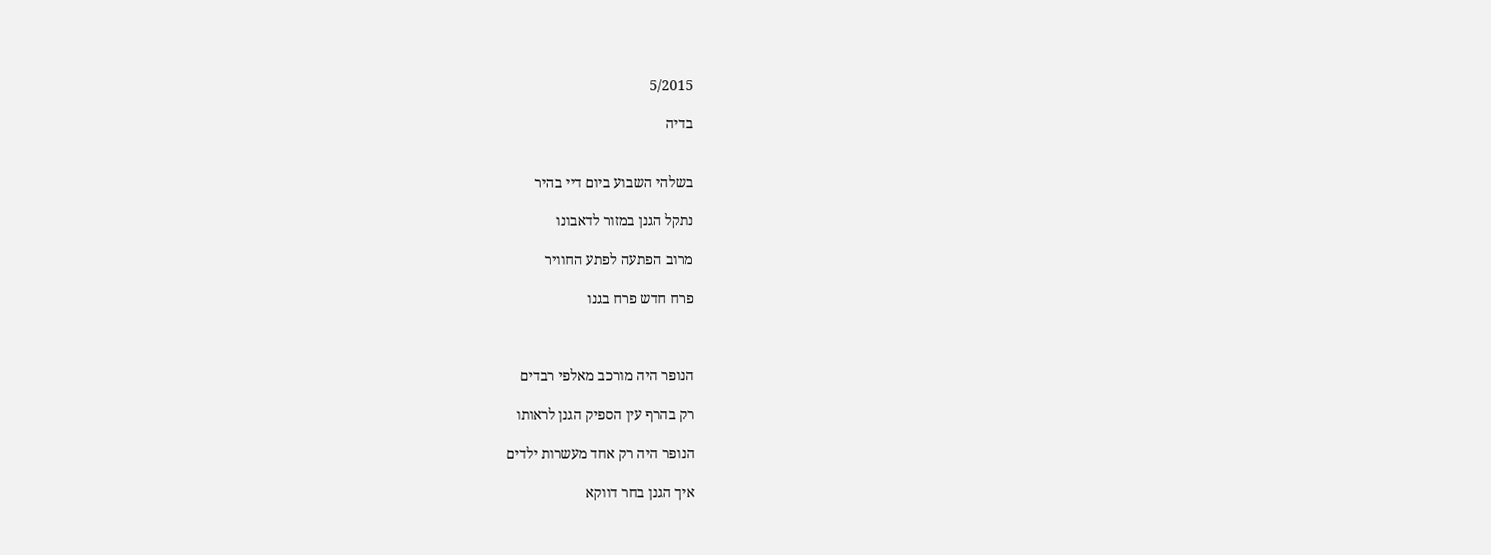5/2015

בדיה


בשלהי השבוע ביום דיי בהיר

נתקל הגנן במזור לדאבונו

מרוב הפתעה לפתע החוויר

פרח חדש פרח בגנו



הנופר היה מורכב מאלפי רבדים

רק בהרף עין הספיק הגנן לראותו

הנופר היה רק אחד מעשרות ילדים

איך הגנן בחר דווקא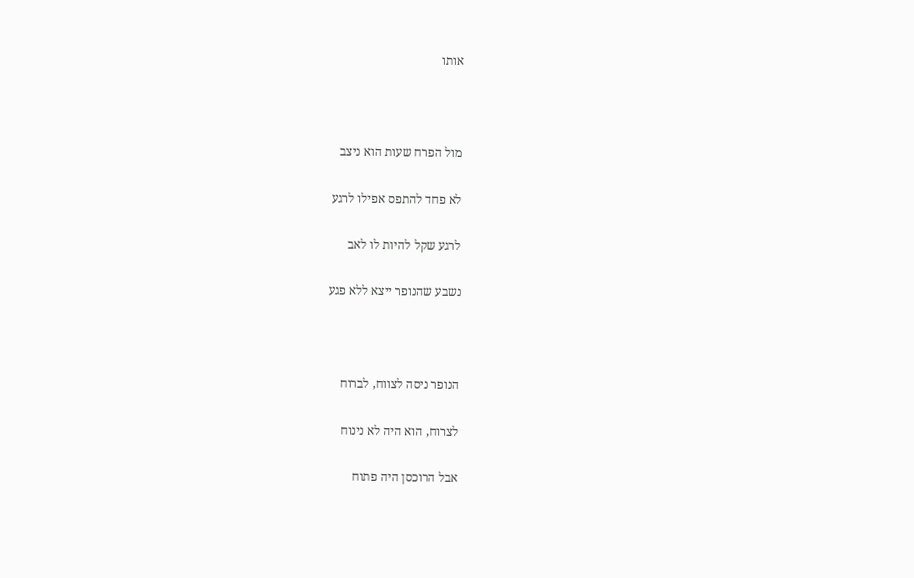אותו



מול הפרח שעות הוא ניצב

לא פחד להתפס אפילו לרגע

לרגע שקל להיות לו לאב

נשבע שהנופר ייצא ללא פגע



הנופר ניסה לצווח, לברוח

לצרוח, הוא היה לא נינוח

אבל הרוכסן היה פתוח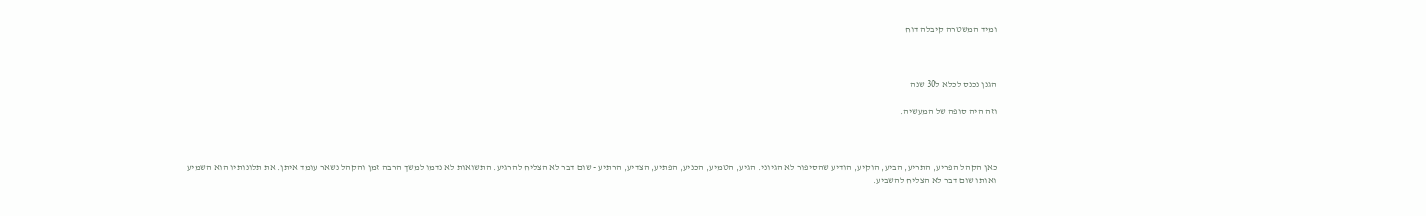ומיד המשטרה קיבלה דוח



הגנן נכנס לכלא ל30 שנה

וזה היה סופה של המעשיה.



כאן הקהל הפריע, התריע, הביע, הוקיע, הודיע שהסיפור לא הגיוני. הגיע, הטמיע, הכניע, הפתיע, הצדיע, הרתיע - שום דבר לא הצליח להרגיע. התשואות לא נדמו למשך הרבה זמן והקהל נשאר עומד איתן. את תלונותיו הוא השמיע ואותו שום דבר לא הצליח להשביע.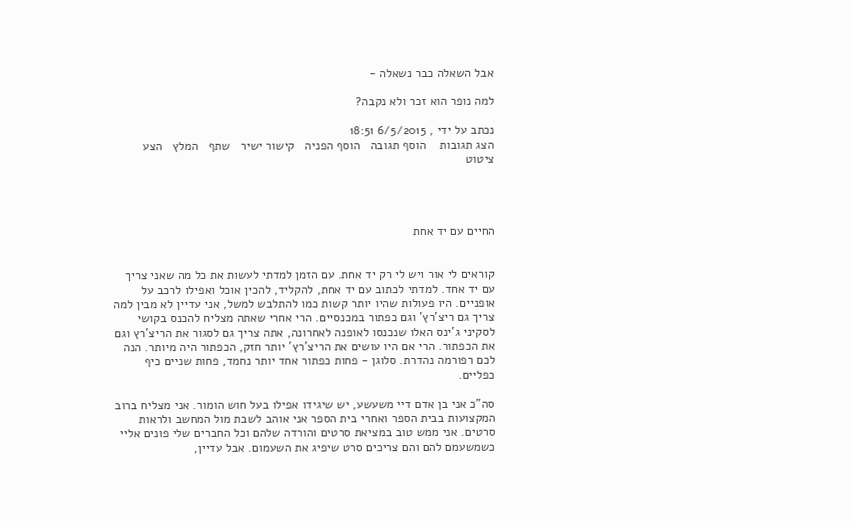אבל השאלה כבר נשאלה -

למה נופר הוא זכר ולא נקבה?

נכתב על ידי , 6/5/2015 18:51
הצג תגובות    הוסף תגובה   הוסף הפניה   קישור ישיר   שתף   המלץ   הצע ציטוט




החיים עם יד אחת


קוראים לי אור ויש לי רק יד אחת. עם הזמן למדתי לעשות את כל מה שאני צריך עם יד אחד. למדתי לכתוב עם יד אחת, להקליד, להכין אוכל ואפילו לרכב על אופניים. היו פעולות שהיו יותר קשות כמו להתלבש למשל, אני עדיין לא מבין למה צריך גם ריצ'רץ' וגם כפתור במכנסיים. הרי אחרי שאתה מצליח להכנס בקושי לסקיני ג'ינס האלו שנכנסו לאופנה לאחרונה, אתה צריך גם לסגור את הריצ'רץ וגם את הכפתור. הרי אם היו עושים את הריצ'רץ' יותר חזק, הכפתור היה מיותר. הנה לכם רפורמה נהדרת. סלוגן - פחות כפתור אחד יותר נחמד, פחות שניים כיף כפליים.

סה"כ אני בן אדם דיי משעשע, יש שיגידו אפילו בעל חוש הומור. אני מצליח ברוב המקצועות בבית הספר ואחרי בית הספר אני אוהב לשבת מול המחשב ולראות סרטים. אני ממש טוב במציאת סרטים והורדה שלהם וכל החברים שלי פונים אליי כשמשעמם להם והם צריכים סרט שיפיג את השעמום. אבל עדיין,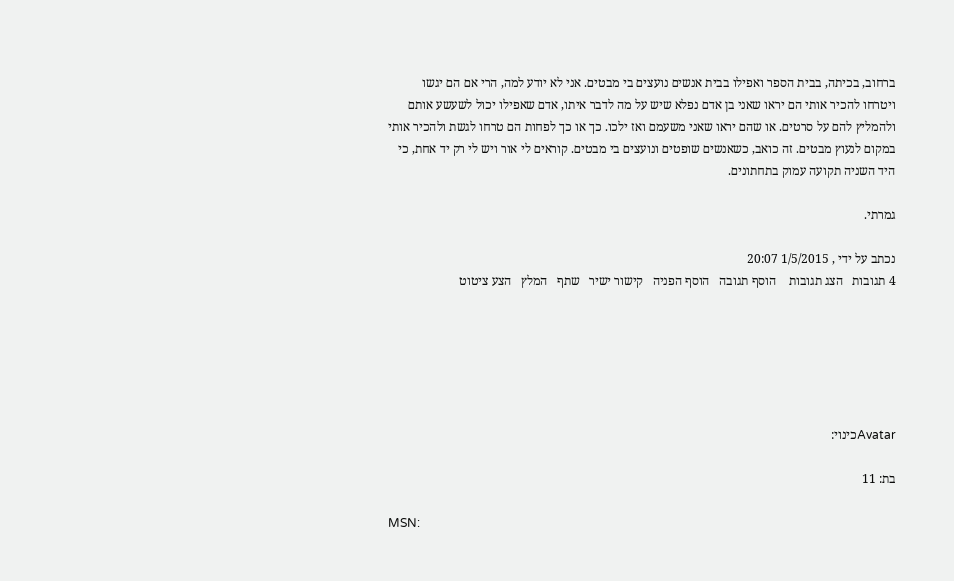ברחוב, בכיתה, בבית הספר ואפילו בבית אנשים נועצים בי מבטים. אני לא יודע למה, הרי אם הם יגשו ויטרחו להכיר אותי הם יראו שאני בן אדם נפלא שיש על מה לדבר איתו, אדם שאפילו יכול לשעשע אותם ולהמליץ להם על סרטים. או שהם יראו שאני משעמם ואז ילכו. כך או כך לפחות הם טרחו לגשת ולהכיר אותי במקום לנעוץ מבטים. זה כואב, כשאנשים שופטים ונועצים בי מבטים. קוראים לי אור ויש לי רק יד אחת, כי היד השניה תקועה עמוק בתחתונים.

גמרתי.

נכתב על ידי , 1/5/2015 20:07
4 תגובות   הצג תגובות    הוסף תגובה   הוסף הפניה   קישור ישיר   שתף   המלץ   הצע ציטוט






Avatarכינוי:

בת: 11

MSN: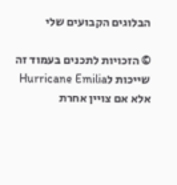הבלוגים הקבועים שלי

© הזכויות לתכנים בעמוד זה שייכות לHurricane Emilia אלא אם צויין אחרת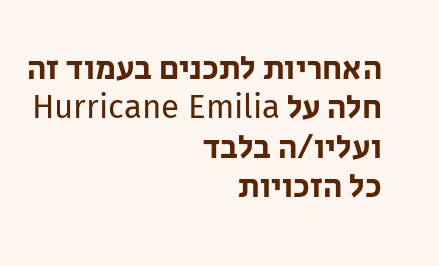האחריות לתכנים בעמוד זה חלה על Hurricane Emilia ועליו/ה בלבד
כל הזכויות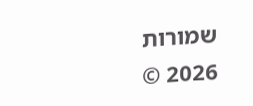שמורות 2026 ©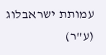עמותת ישראבלוג (ע"ר)